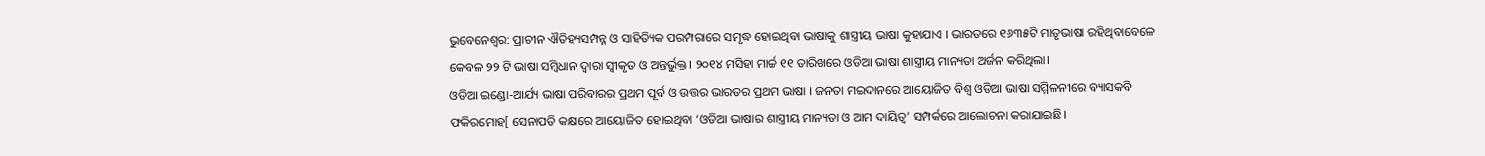ଭୁବେନେଶ୍ବର: ପ୍ରାଚୀନ ଐତିହ୍ୟସମ୍ପନ୍ନ ଓ ସାହିତ୍ୟିକ ପରମ୍ପରାରେ ସମୃଦ୍ଧ ହୋଇଥିବା ଭାଷାକୁ ଶାସ୍ତ୍ରୀୟ ଭାଷା କୁହାଯାଏ । ଭାରତରେ ୧୬୩୫ଟି ମାତୃଭାଷା ରହିଥିବାବେଳେ କେବଳ ୨୨ ଟି ଭାଷା ସମ୍ବିଧାନ ଦ୍ୱାରା ସ୍ୱୀକୃତ ଓ ଅନ୍ତର୍ଭୁକ୍ତ। ୨୦୧୪ ମସିହା ମାର୍ଚ୍ଚ ୧୧ ତାରିଖରେ ଓଡିଆ ଭାଷା ଶାସ୍ତ୍ରୀୟ ମାନ୍ୟତା ଅର୍ଜନ କରିଥିଲା।
ଓଡିଆ ଇଣ୍ଡୋ-ଆର୍ଯ୍ୟ ଭାଷା ପରିବାରର ପ୍ରଥମ ପୂର୍ବ ଓ ଉତ୍ତର ଭାରତର ପ୍ରଥମ ଭାଷା । ଜନତା ମଇଦାନରେ ଆୟୋଜିତ ବିଶ୍ୱ ଓଡିଆ ଭାଷା ସମ୍ମିଳନୀରେ ବ୍ୟାସକବି ଫକିରମୋହ[ ସେନାପତି କକ୍ଷରେ ଆୟୋଜିତ ହୋଇଥିବା ‘ଓଡିଆ ଭାଷାର ଶାସ୍ତ୍ରୀୟ ମାନ୍ୟତା ଓ ଆମ ଦାୟିତ୍ୱ’ ସମ୍ପର୍କରେ ଆଲୋଚନା କରାଯାଇଛି।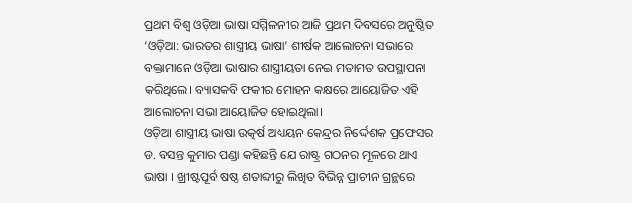ପ୍ରଥମ ବିଶ୍ୱ ଓଡ଼ିଆ ଭାଷା ସମ୍ମିଳନୀର ଆଜି ପ୍ରଥମ ଦିବସରେ ଅନୁଷ୍ଠିତ ‘ଓଡ଼ିଆ: ଭାରତର ଶାସ୍ତ୍ରୀୟ ଭାଷା’ ଶୀର୍ଷକ ଆଲୋଚନା ସଭାରେ ବକ୍ତାମାନେ ଓଡ଼ିଆ ଭାଷାର ଶାସ୍ତ୍ରୀୟତା ନେଇ ମତାମତ ଉପସ୍ଥାପନା କରିଥିଲେ। ବ୍ୟାସକବି ଫକୀର ମୋହନ କକ୍ଷରେ ଆୟୋଜିତ ଏହି ଆଲୋଚନା ସଭା ଆୟୋଜିତ ହୋଇଥିଲା।
ଓଡ଼ିଆ ଶାସ୍ତ୍ରୀୟ ଭାଷା ଉତ୍କର୍ଷ ଅଧ୍ୟୟନ କେନ୍ଦ୍ରର ନିର୍ଦ୍ଦେଶକ ପ୍ରଫେସର ଡ. ବସନ୍ତ କୁମାର ପଣ୍ଡା କହିଛନ୍ତି ଯେ ରାଷ୍ଟ୍ର ଗଠନର ମୂଳରେ ଥାଏ ଭାଷା । ଖ୍ରୀଷ୍ଟପୂର୍ବ ଷଷ୍ଠ ଶତାବ୍ଦୀରୁ ଲିଖିତ ବିଭିନ୍ନ ପ୍ରାଚୀନ ଗ୍ରନ୍ଥରେ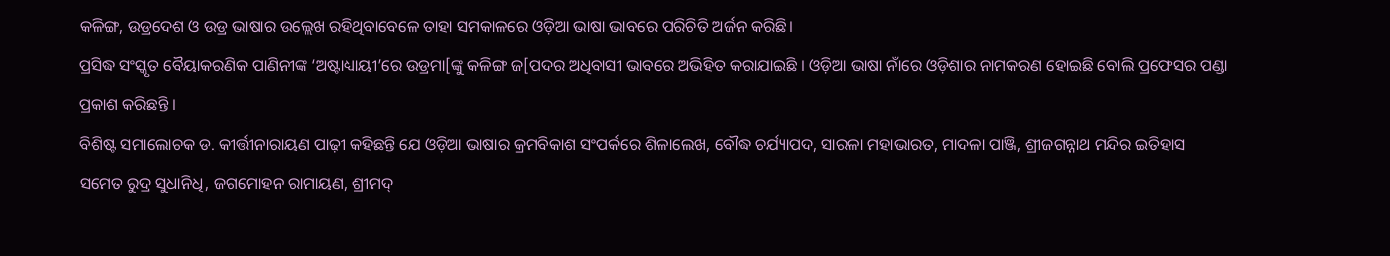କଳିଙ୍ଗ, ଉଡ୍ରଦେଶ ଓ ଉଡ୍ର ଭାଷାର ଉଲ୍ଲେଖ ରହିଥିବାବେଳେ ତାହା ସମକାଳରେ ଓଡ଼ିଆ ଭାଷା ଭାବରେ ପରିଚିତି ଅର୍ଜନ କରିଛି।
ପ୍ରସିଦ୍ଧ ସଂସ୍କୃତ ବୈୟାକରଣିକ ପାଣିନୀଙ୍କ ‘ଅଷ୍ଟାଧ୍ୟାୟୀ’ରେ ଉଡ୍ରମା[ଙ୍କୁ କଳିଙ୍ଗ ଜ[ପଦର ଅଧିବାସୀ ଭାବରେ ଅଭିହିତ କରାଯାଇଛି । ଓଡ଼ିଆ ଭାଷା ନାଁରେ ଓଡ଼ିଶାର ନାମକରଣ ହୋଇଛି ବୋଲି ପ୍ରଫେସର ପଣ୍ଡା ପ୍ରକାଶ କରିଛନ୍ତି ।
ବିଶିଷ୍ଟ ସମାଲୋଚକ ଡ. କୀର୍ତ୍ତୀନାରାୟଣ ପାଢ଼ୀ କହିଛନ୍ତି ଯେ ଓଡ଼ିଆ ଭାଷାର କ୍ରମବିକାଶ ସଂପର୍କରେ ଶିଳାଲେଖ, ବୌଦ୍ଧ ଚର୍ଯ୍ୟାପଦ, ସାରଳା ମହାଭାରତ, ମାଦଳା ପାଞ୍ଜି, ଶ୍ରୀଜଗନ୍ନାଥ ମନ୍ଦିର ଇତିହାସ ସମେତ ରୁଦ୍ର ସୁଧାନିଧି, ଜଗମୋହନ ରାମାୟଣ, ଶ୍ରୀମଦ୍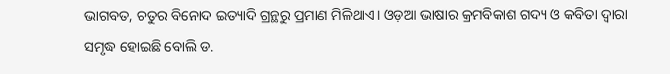ଭାଗବତ, ଚତୁର ବିନୋଦ ଇତ୍ୟାଦି ଗ୍ରନ୍ଥରୁ ପ୍ରମାଣ ମିଳିଥାଏ। ଓଡ଼ଆ ଭାଷାର କ୍ରମବିକାଶ ଗଦ୍ୟ ଓ କବିତା ଦ୍ୱାରା ସମୃଦ୍ଧ ହୋଇଛି ବୋଲି ଡ.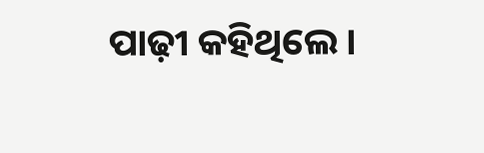ପାଢ଼ୀ କହିଥିଲେ।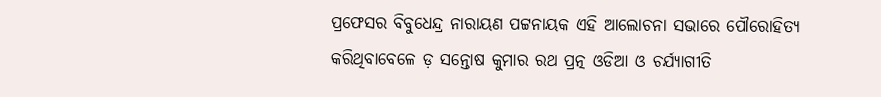ପ୍ରଫେସର ବିବୁଧେନ୍ଦ୍ର ନାରାୟଣ ପଟ୍ଟନାୟକ ଏହି ଆଲୋଚନା ସଭାରେ ପୌରୋହିତ୍ୟ କରିଥିବାବେଳେ ଡ଼ ସନ୍ତୋଷ କୁମାର ରଥ ପ୍ରତ୍ନ ଓଡିଆ ଓ ଚର୍ଯ୍ୟାଗୀତି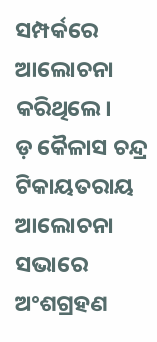ସମ୍ପର୍କରେ ଆଲୋଚନା କରିଥିଲେ।
ଡ଼ କୈଳାସ ଚନ୍ଦ୍ର ଟିକାୟତରାୟ ଆଲୋଚନା ସଭାରେ ଅଂଶଗ୍ରହଣ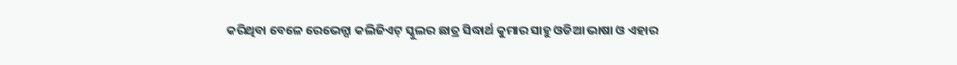କରିଥିବା ବେଳେ ରେଭେନ୍ସା କଲିଜିଏଟ୍ ସ୍କୁଲର ଛାତ୍ର ସିଦ୍ଧାର୍ଥ କୁମାର ସାହୁ ଓଡିଆ ଭାଷା ଓ ଏହାର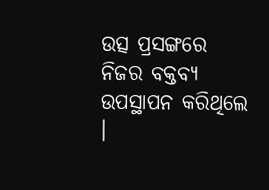ଉତ୍ସ ପ୍ରସଙ୍ଗରେ ନିଜର ବକ୍ତବ୍ୟ ଉପସ୍ଥାପନ କରିଥିଲେ ।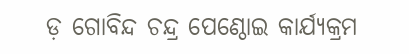ଡ଼ ଗୋବିନ୍ଦ ଚନ୍ଦ୍ର ପେଣ୍ଠୋଇ କାର୍ଯ୍ୟକ୍ରମ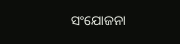ସଂଯୋଜନା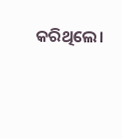କରିଥିଲେ।